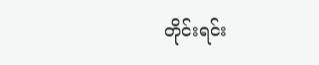တိုင်းရင်း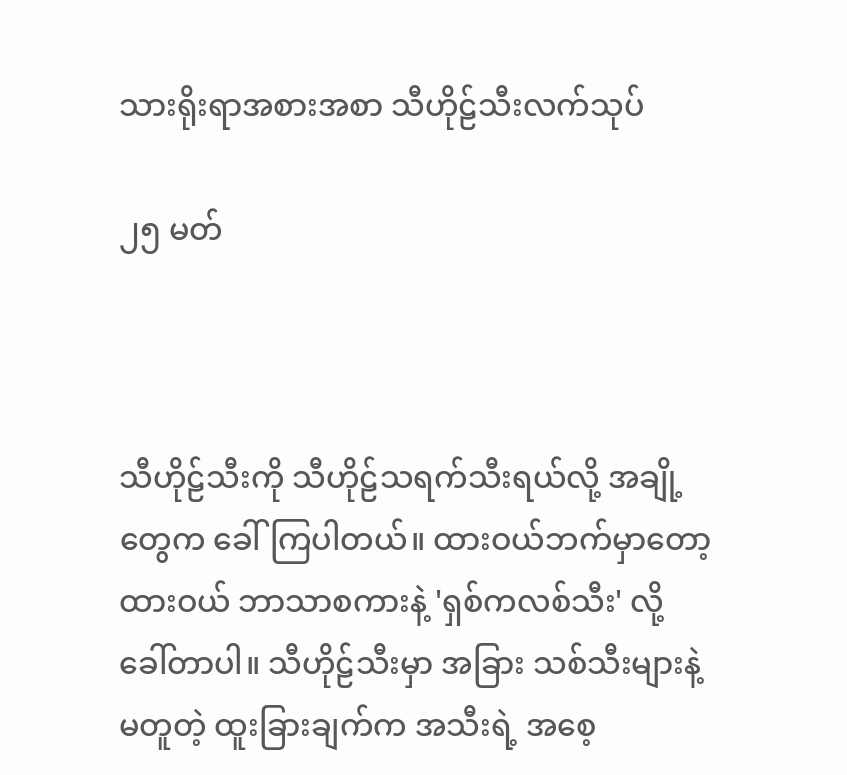သားရိုးရာအစားအစာ သီဟိုဠ်သီးလက်သုပ်

၂၅ မတ်



သီဟိုဠ်သီးကို သီဟိုဠ်သရက်သီးရယ်လို့ အချို့တွေက ခေါ်ကြပါတယ်။ ထားဝယ်ဘက်မှာတော့ ထားဝယ် ဘာသာစကားနဲ့ 'ရှစ်ကလစ်သီး' လို့ ခေါ်တာပါ။ သီဟိုဠ်သီးမှာ အခြား သစ်သီးများနဲ့ မတူတဲ့ ထူးခြားချက်က အသီးရဲ့ အစေ့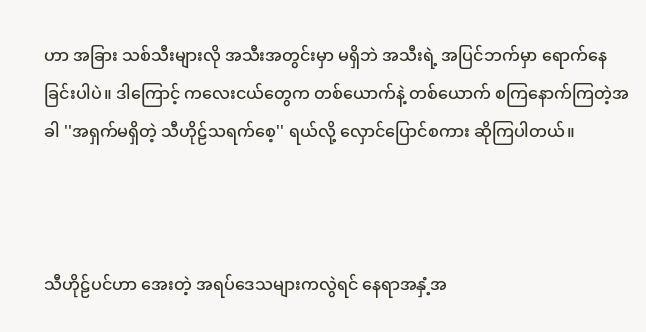ဟာ အခြား သစ်သီးများလို အသီးအတွင်းမှာ မရှိဘဲ အသီးရဲ့ အပြင်ဘက်မှာ ရောက်နေခြင်းပါပဲ။ ဒါကြောင့် ကလေးငယ်တွေက တစ်ယောက်နဲ့ တစ်ယောက် စကြနောက်ကြတဲ့အခါ ''အရှက်မရှိတဲ့ သီဟိုဠ်သရက်စေ့'' ရယ်လို့ လှောင်ပြောင်စကား ဆိုကြပါတယ်။



သီဟိုဠ်ပင်ဟာ အေးတဲ့ အရပ်ဒေသများကလွဲရင် နေရာအနှံ့အ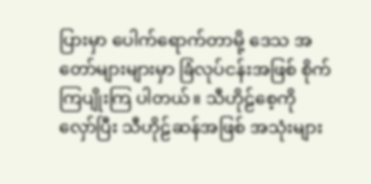ပြားမှာ ပေါက်ရောက်တာမို့ ဒေသ အတော်များများမှာ ခြံလုပ်ငန်းအဖြစ် စိုက်ကြပျိုးကြ ပါတယ်။ သီဟိုဠ်စေ့ကို လှော်ပြီး သီဟိုဠ်ဆန်အဖြစ် အသုံးများ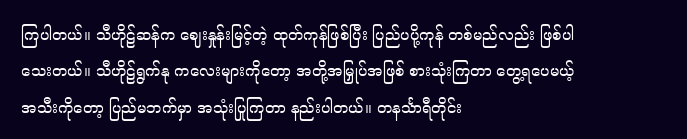ကြပါတယ်။ သီဟိုဠ်ဆန်က ဈေးနှုန်းမြင့်တဲ့ ထုတ်ကုန်ဖြစ်ပြီး ပြည်ပပို့ကုန် တစ်မည်လည်း ဖြစ်ပါသေးတယ်။ သီဟိုဠ်ရွက်နု ကလေးများကိုတော့ အတို့အမြှုပ်အဖြစ် စားသုံးကြတာ တွေ့ရပေမယ့် အသီးကိုတော့ ပြည်မဘက်မှာ အသုံးပြုကြတာ နည်းပါတယ်။ တနင်္သာရီတိုင်း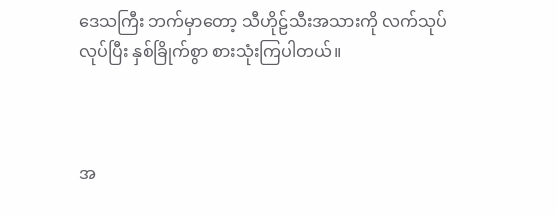ဒေသကြီး ဘက်မှာတော့ သီဟိုဠ်သီးအသားကို လက်သုပ်လုပ်ပြီး နှစ်ခြိုက်စွာ စားသုံးကြပါတယ်။



အ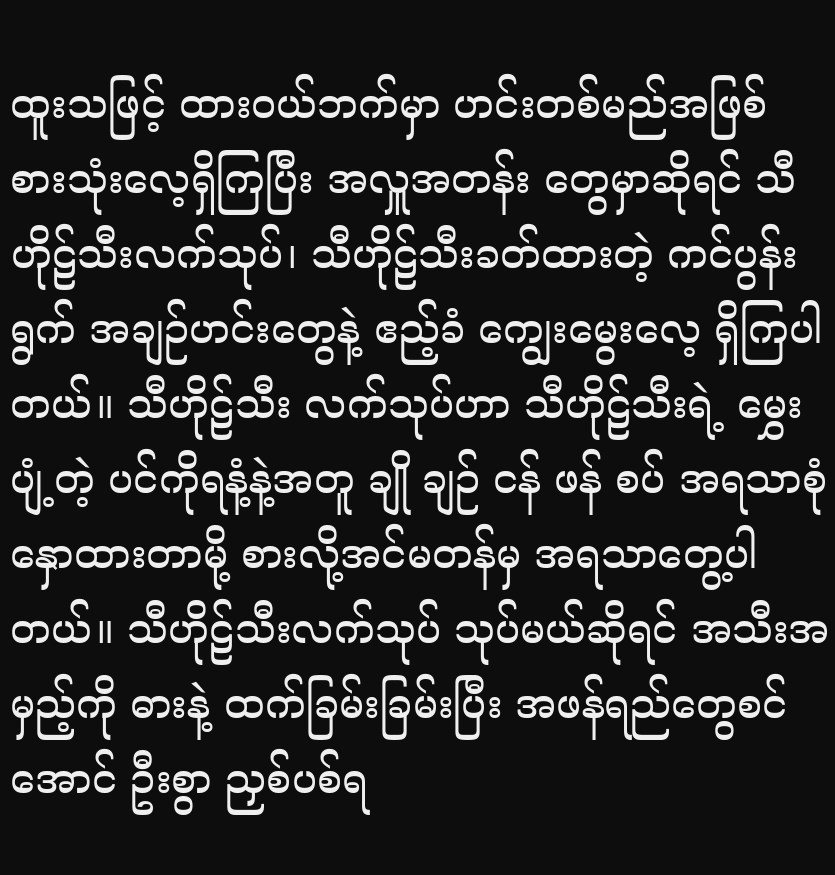ထူးသဖြင့် ထားဝယ်ဘက်မှာ ဟင်းတစ်မည်အဖြစ် စားသုံးလေ့ရှိကြပြီး အလှူအတန်း တွေမှာဆိုရင် သီဟိုဠ်သီးလက်သုပ်၊ သီဟိုဠ်သီးခတ်ထားတဲ့ ကင်ပွန်းရွက် အချဉ်ဟင်းတွေနဲ့ ဧည့်ခံ ကျွေးမွေးလေ့ ရှိကြပါတယ်။ သီဟိုဠ်သီး လက်သုပ်ဟာ သီဟိုဠ်သီးရဲ့ မွှေးပျံ့တဲ့ ပင်ကိုရနံ့နဲ့အတူ ချို ချဉ် ငန် ဖန် စပ် အရသာစုံ နှောထားတာမို့ စားလို့အင်မတန်မှ အရသာတွေ့ပါတယ်။ သီဟိုဠ်သီးလက်သုပ် သုပ်မယ်ဆိုရင် အသီးအမှည့်ကို ဓားနဲ့ ထက်ခြမ်းခြမ်းပြီး အဖန်ရည်တွေစင်အောင် ဦးစွာ ညှစ်ပစ်ရ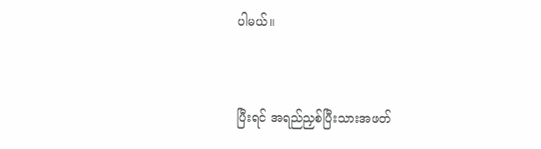ပါမယ်။



ပြီးရင် အရည်ညှစ်ပြီးသားအဖတ်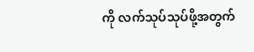ကို လက်သုပ်သုပ်ဖို့အတွက်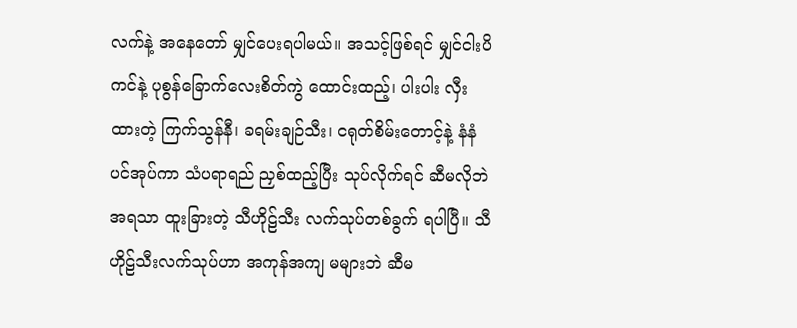လက်နဲ့ အနေတော် မျှင်ပေးရပါမယ်။ အသင့်ဖြစ်ရင် မျှင်ငါးပိကင်နဲ့ ပုစွန်ခြောက်လေးစိတ်ကွဲ ထောင်းထည့်၊ ပါးပါး လှီးထားတဲ့ ကြက်သွန်နီ၊ ခရမ်းချဉ်သီး၊ ငရုတ်စိမ်းတောင့်နဲ့ နံနံပင်အုပ်ကာ သံပရာရည် ညှစ်ထည့်ပြီး သုပ်လိုက်ရင် ဆီမလိုဘဲ အရသာ ထူးခြားတဲ့ သီဟိုဠ်သီး လက်သုပ်တစ်ခွက် ရပါပြီ။ သီဟိုဠ်သီးလက်သုပ်ဟာ အကုန်အကျ မများဘဲ ဆီမ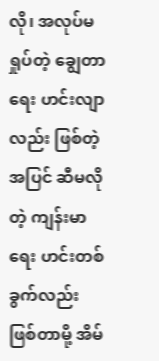လို၊ အလုပ်မရှုပ်တဲ့ ချွေတာရေး ဟင်းလျာလည်း ဖြစ်တဲ့အပြင် ဆီမလိုတဲ့ ကျန်းမာရေး ဟင်းတစ်ခွက်လည်း ဖြစ်တာမို့ အိမ်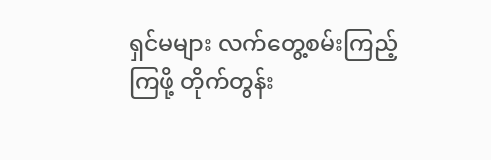ရှင်မများ လက်တွေ့စမ်းကြည့်ကြဖို့ တိုက်တွန်း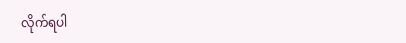လိုက်ရပါ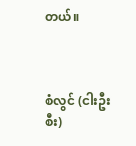တယ်။



စံလွင် (ငါးဦးစီး)